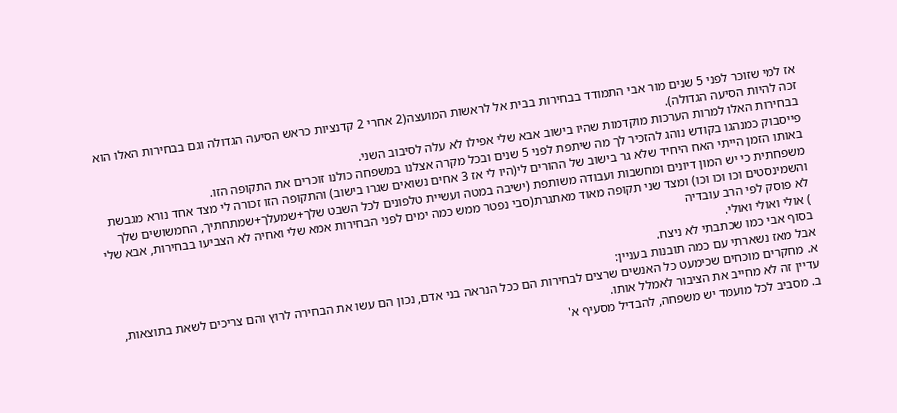אז למי שזוכר לפני 5 שנים מור אבי התמודד בבחירות בבית אל לראשות המועצה(2 אחרי 2 קדנציות כראש הסיעה הגדולה וגם בבחירות האלו הוא זכה להיות הסיעה הגדולה).
בבחירות האלו למרות הערכות מוקדמות שהיו בישוב אבא שלי אפילו לא עלה לסיבוב השני.
פייסבוק כמנהגו בקודש נוהג להזכיר לך מה שיתפת לפני 5 שנים ובכל מקרה אצלנו במשפחה כולנו זוכרים את התקופה הזו.
באותו הזמן הייתי האח היחיד שלא גר בישוב של ההורים לי(היו לי אז 3 אחים נשואים שגרו בישוב) והתקופה הזו זכורה לי מצד אחד נורא מגבשת משפחתית כי יש המון דיונים ומחשבות ועבודה משותפת (ישיבה במטה ועשיית טלפונים לכל השבט שלך+שמעלך+שמתחתיך, החמשושים שלך והשמינסטים וכו וכו וכו) ומצד שני תקופה מאוד מאתגרת(סבי נפטר ממש כמה ימים לפני הבחירות אמא שלי ואחיה לא הצביעו בבחירות, אבא שלי לא פוסק לפי הרב עובדיה
) אולי ואולי ואולי.
בסוף אבי כמו שכתבתי לא ניצח.
אבל מאז נשארתי עם כמה תובנות בעניין:
א. מחקרים מוכחים שכימעט כל האנשים שרצים לבחירות הם ככל הנראה בני אדם, נכון הם עשו את הבחירה לרוץ והם צריכים לשאת בתוצאות, עדיין זה לא מחייב את הציבור לאמלל אותו.
ב. מסביב לכל מועמד יש משפחה, להבדיל מסעיף א'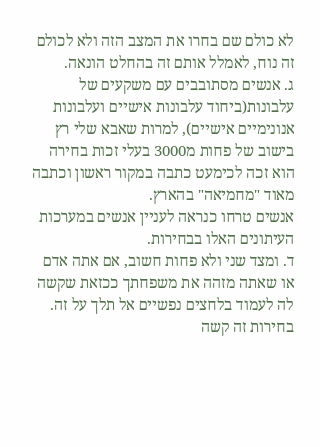לא כולם שם בחרו את המצב הזה ולא לכולם זה נוח, לאמלל אותם זה בהחלט הונאה.
ג. אנשים מסתובבים עם משקעים של עלבונות(ביחוד עלבונות אישיים ועלבונות אנונימיים אישיים), למרות שאבא שלי רץ בישוב של פחות מ3000 בעלי זכות בחירה הוא זכה לכימעט כתבה במקור ראשון וכתבה מאוד "מחמיאה" בהארץ.
אנשים טרחו כנראה לעניין אנשים במערכות העיתונים האלו בבחירות.
ד. ומצד שני ולא פחות חשוב, אם אתה אדם או שאתה מזהה את משפחתך ככזאת שקשה לה לעמוד בלחצים נפשיים אל תלך על זה. בחירות זה קשה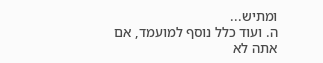ומתיש...
ה. ועוד כלל נוסף למועמד, אם אתה לא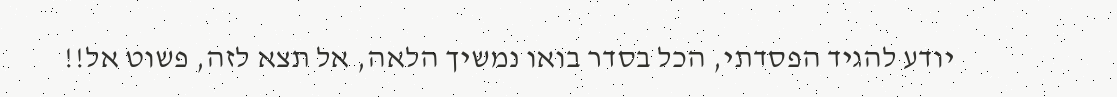יודע להגיד הפסדתי, הכל בסדר בואו נמשיך הלאה, אל תצא לזה, פשוט אל!!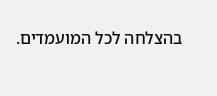בהצלחה לכל המועמדים.